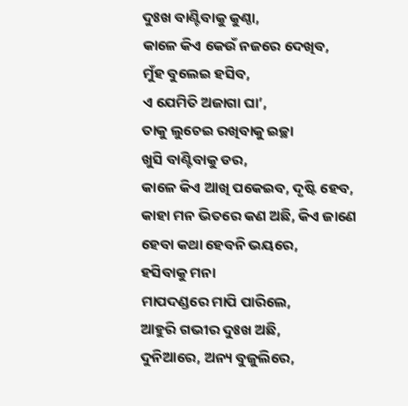ଦୁଃଖ ବାଣ୍ଟିବାକୁ କୁଣ୍ଠା,
କାଳେ କିଏ କେଉଁ ନଜରେ ଦେଖିବ,
ମୁଁହ ବୁଲେଇ ହସିବ,
ଏ ଯେମିତି ଅଜାଗା ଘା’,
ତାକୁ ଲୁଚେଇ ରଖିବାକୁ ଇଚ୍ଛା
ଖୁସି ବାଣ୍ଟିବାକୁ ଡର,
କାଳେ କିଏ ଆଖି ପକେଇବ, ଦୃଷ୍ଟି ହେବ,
କାହା ମନ ଭିତରେ କଣ ଅଛି, କିଏ ଜାଣେ
ହେବା କଥା ହେବନି ଭୟରେ,
ହସିବାକୁ ମନା
ମାପଦଣ୍ଡରେ ମାପି ପାରିଲେ,
ଆହୁରି ଗଭୀର ଦୁଃଖ ଅଛି,
ଦୁନିଆରେ, ଅନ୍ୟ ବୁଜୁଲିରେ,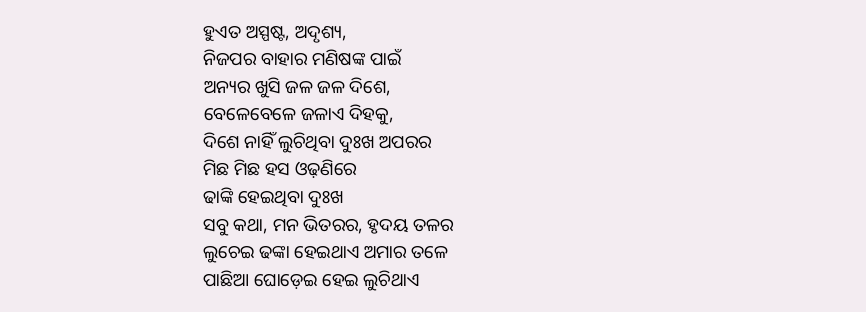ହୁଏତ ଅସ୍ପଷ୍ଟ, ଅଦୃଶ୍ୟ,
ନିଜପର ବାହାର ମଣିଷଙ୍କ ପାଇଁ
ଅନ୍ୟର ଖୁସି ଜଳ ଜଳ ଦିଶେ,
ବେଳେବେଳେ ଜଳାଏ ଦିହକୁ,
ଦିଶେ ନାହିଁ ଲୁଚିଥିବା ଦୁଃଖ ଅପରର
ମିଛ ମିଛ ହସ ଓଢ଼ଣିରେ
ଢାଙ୍କି ହେଇଥିବା ଦୁଃଖ
ସବୁ କଥା, ମନ ଭିତରର, ହୃଦୟ ତଳର
ଲୁଚେଇ ଢଙ୍କା ହେଇଥାଏ ଅମାର ତଳେ
ପାଛିଆ ଘୋଡ଼େଇ ହେଇ ଲୁଚିଥାଏ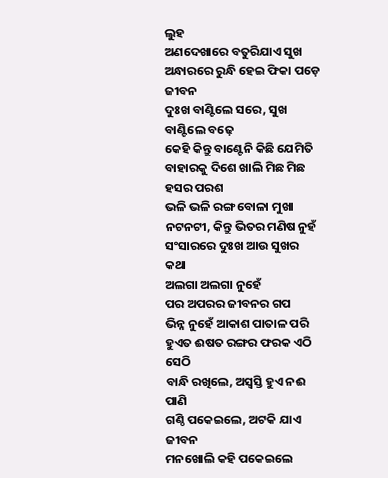ଲୁହ
ଅଣଦେଖାରେ ବତୁରିଯାଏ ସୁଖ
ଅନ୍ଧାରରେ ରୁନ୍ଧି ହେଇ ଫିକା ପଡ଼େ ଜୀବନ
ଦୁଃଖ ବାଣ୍ଟିଲେ ସରେ, ସୁଖ ବାଣ୍ଟିଲେ ବଢ଼େ
କେହି କିନ୍ତୁ ବାଣ୍ଟେନି କିଛି ଯେମିତି
ବାହାରକୁ ଦିଶେ ଖାଲି ମିଛ ମିଛ ହସର ପରଶ
ଭଳି ଭଳି ରଙ୍ଗ ବୋଳା ମୁଖା
ନଟନଟୀ, କିନ୍ତୁ ଭିତର ମଣିଷ ନୁହଁ
ସଂସାରରେ ଦୁଃଖ ଆଉ ସୁଖର କଥା
ଅଲଗା ଅଲଗା ନୁହେଁ
ପର ଅପରର ଜୀବନର ଗପ
ଭିନ୍ନ ନୁହେଁ ଆକାଶ ପାତାଳ ପରି
ହୁଏତ ଈଷତ ରଙ୍ଗର ଫରକ ଏଠି ସେଠି
ବାନ୍ଧି ରଖିଲେ, ଅସ୍ଵସ୍ତି ହୁଏ ନଈ ପାଣି
ଗଣ୍ଠି ପକେଇଲେ, ଅଟକି ଯାଏ ଜୀବନ
ମନଖୋଲି କହି ପକେଇଲେ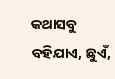କଥାସବୁ ବହିଯାଏ, ଛୁଏଁ,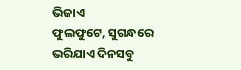ଭିଜାଏ
ଫୁଲଫୁଟେ, ସୁଗନ୍ଧରେ ଭରିଯାଏ ଦିନସବୁ